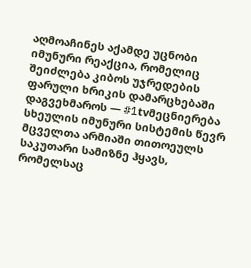აღმოაჩინეს აქამდე უცნობი იმუნური რეაქცია, რომელიც შეიძლება კიბოს უჯრედების ფარული ხრიკის დამარცხებაში დაგვეხმაროს — #1tvმეცნიერება
სხეულის იმუნური სისტემის წევრ მცველთა არმიაში თითოეულს საკუთარი სამიზნე ჰყავს, რომელსაც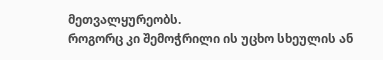მეთვალყურეობს.
როგორც კი შემოჭრილი ის უცხო სხეულის ან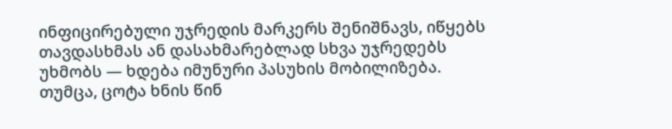ინფიცირებული უჯრედის მარკერს შენიშნავს, იწყებს თავდასხმას ან დასახმარებლად სხვა უჯრედებს უხმობს — ხდება იმუნური პასუხის მობილიზება.
თუმცა, ცოტა ხნის წინ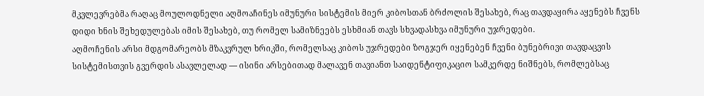მკვლევრებმა რაღაც მოულოდნელი აღმოაჩინეს იმუნური სისტემის მიერ კიბოსთან ბრძოლის შესახებ, რაც თავდაყირა აყენებს ჩვენს დიდი ხნის შეხედულებას იმის შესახებ, თუ რომელ სამიზნეებს ესხმიან თავს სხვადასხვა იმუნური უჯრედები.
აღმოჩენის არსი მდგომარეობს მზაკვრულ ხრიკში, რომელსაც კიბოს უჯრედები ზოგჯერ იყენებენ ჩვენი ბუნებრივი თავდაცვის სისტემისთვის გვერდის ასავლელად — ისინი არსებითად მალავენ თავიანთ საიდენტიფიკაციო სამკერდე ნიშნებს, რომლებსაც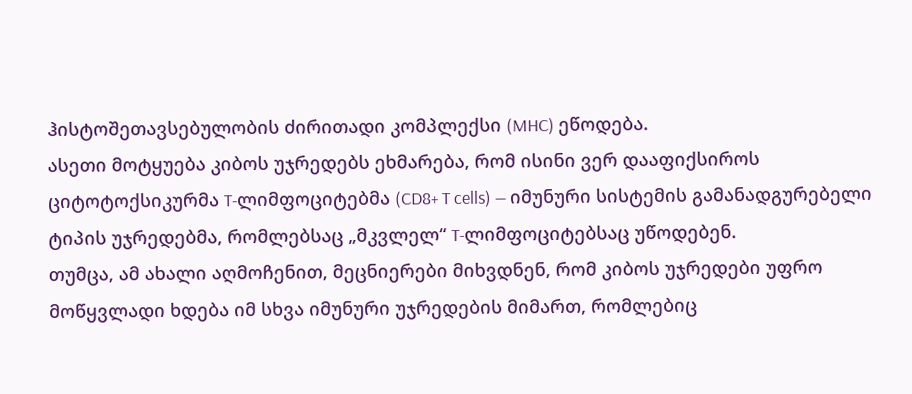ჰისტოშეთავსებულობის ძირითადი კომპლექსი (MHC) ეწოდება.
ასეთი მოტყუება კიბოს უჯრედებს ეხმარება, რომ ისინი ვერ დააფიქსიროს ციტოტოქსიკურმა T-ლიმფოციტებმა (CD8+ T cells) — იმუნური სისტემის გამანადგურებელი ტიპის უჯრედებმა, რომლებსაც „მკვლელ“ T-ლიმფოციტებსაც უწოდებენ.
თუმცა, ამ ახალი აღმოჩენით, მეცნიერები მიხვდნენ, რომ კიბოს უჯრედები უფრო მოწყვლადი ხდება იმ სხვა იმუნური უჯრედების მიმართ, რომლებიც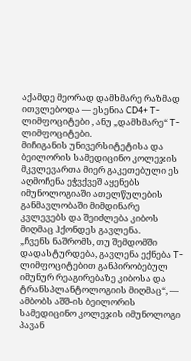აქამდე მეორად დამხმარე რაზმად ითვლებოდა — ესენია CD4+ T-ლიმფოციტები , ანუ „დამხმარე“ T-ლიმფოციტები.
მიჩიგანის უნივერსიტეტისა და ბეილორის სამედიცინო კოლეჯის მკვლევართა მიერ გაკეთებული ეს აღმოჩენა ეჭვქვეშ აყენებს იმუნოლოგიაში ათელწულების განმავლობაში მიმდინარე კვლევებს და შეიძლება კიბოს მიღმაც ჰქონდეს გავლენა.
„ჩვენს ნაშრომს, თუ შემდომში დადასტურდება, გავლენა ექნება T-ლიმფოციტებით განპირობებულ იმუნურ რეაგირებაზე კიბოსა და ტრანსპლანტოლოგიის მიღმაც“, — ამბობს აშშ-ის ბეილორის სამედიცინო კოლეჯის იმუნოლოგი პავან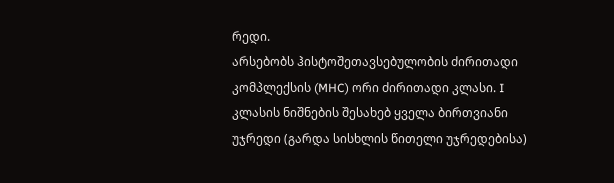რედი.
არსებობს ჰისტოშეთავსებულობის ძირითადი კომპლექსის (MHC) ორი ძირითადი კლასი. I კლასის ნიშნების შესახებ ყველა ბირთვიანი უჯრედი (გარდა სისხლის წითელი უჯრედებისა)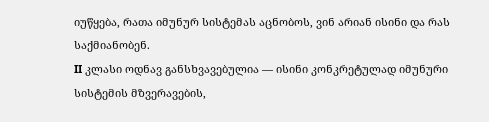იუწყება, რათა იმუნურ სისტემას აცნობოს, ვინ არიან ისინი და რას საქმიანობენ.
II კლასი ოდნავ განსხვავებულია — ისინი კონკრეტულად იმუნური სისტემის მზვერავების,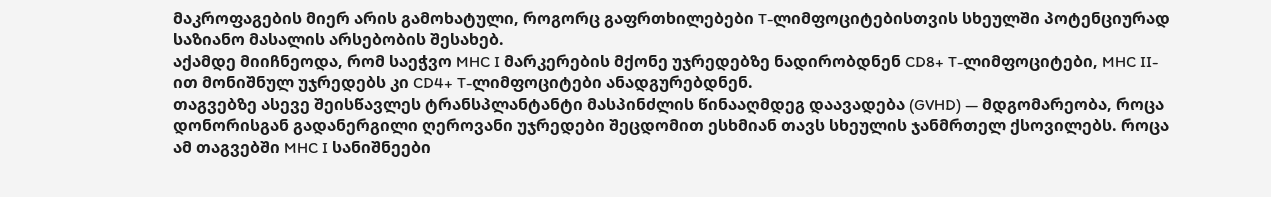მაკროფაგების მიერ არის გამოხატული, როგორც გაფრთხილებები T-ლიმფოციტებისთვის სხეულში პოტენციურად საზიანო მასალის არსებობის შესახებ.
აქამდე მიიჩნეოდა, რომ საეჭვო MHC I მარკერების მქონე უჯრედებზე ნადირობდნენ CD8+ T-ლიმფოციტები, MHC II-ით მონიშნულ უჯრედებს კი CD4+ T-ლიმფოციტები ანადგურებდნენ.
თაგვებზე ასევე შეისწავლეს ტრანსპლანტანტი მასპინძლის წინააღმდეგ დაავადება (GVHD) — მდგომარეობა, როცა დონორისგან გადანერგილი ღეროვანი უჯრედები შეცდომით ესხმიან თავს სხეულის ჯანმრთელ ქსოვილებს. როცა ამ თაგვებში MHC I სანიშნეები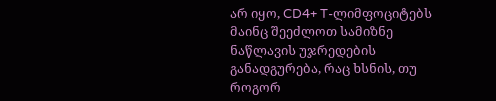არ იყო, CD4+ T-ლიმფოციტებს მაინც შეეძლოთ სამიზნე ნაწლავის უჯრედების განადგურება, რაც ხსნის, თუ როგორ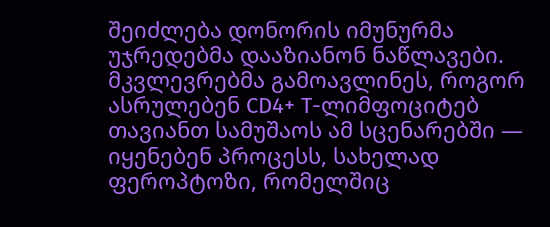შეიძლება დონორის იმუნურმა უჯრედებმა დააზიანონ ნაწლავები.
მკვლევრებმა გამოავლინეს, როგორ ასრულებენ CD4+ T-ლიმფოციტებ თავიანთ სამუშაოს ამ სცენარებში — იყენებენ პროცესს, სახელად ფეროპტოზი, რომელშიც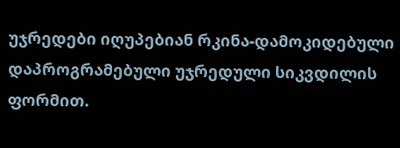უჯრედები იღუპებიან რკინა-დამოკიდებული დაპროგრამებული უჯრედული სიკვდილის ფორმით.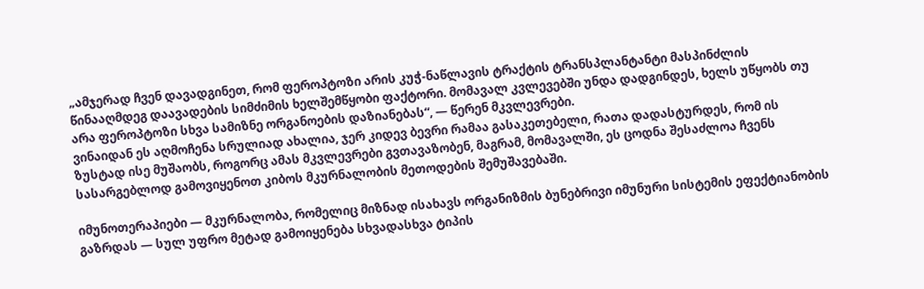„ამჯერად ჩვენ დავადგინეთ, რომ ფეროპტოზი არის კუჭ-ნაწლავის ტრაქტის ტრანსპლანტანტი მასპინძლის წინააღმდეგ დაავადების სიმძიმის ხელშემწყობი ფაქტორი. მომავალ კვლევებში უნდა დადგინდეს, ხელს უწყობს თუ არა ფეროპტოზი სხვა სამიზნე ორგანოების დაზიანებას“, — წერენ მკვლევრები.
ვინაიდან ეს აღმოჩენა სრულიად ახალია, ჯერ კიდევ ბევრი რამაა გასაკეთებელი, რათა დადასტურდეს, რომ ის ზუსტად ისე მუშაობს, როგორც ამას მკვლევრები გვთავაზობენ, მაგრამ, მომავალში, ეს ცოდნა შესაძლოა ჩვენს სასარგებლოდ გამოვიყენოთ კიბოს მკურნალობის მეთოდების შემუშავებაში.

იმუნოთერაპიები — მკურნალობა, რომელიც მიზნად ისახავს ორგანიზმის ბუნებრივი იმუნური სისტემის ეფექტიანობის გაზრდას — სულ უფრო მეტად გამოიყენება სხვადასხვა ტიპის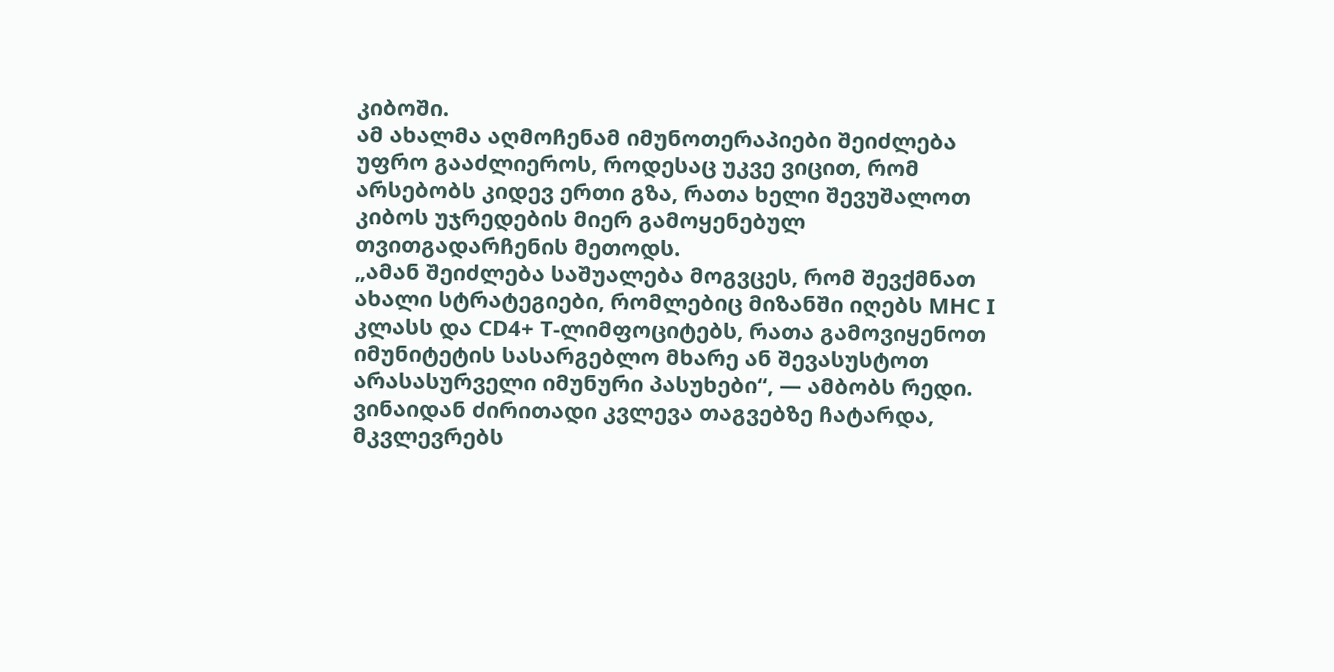კიბოში.
ამ ახალმა აღმოჩენამ იმუნოთერაპიები შეიძლება უფრო გააძლიეროს, როდესაც უკვე ვიცით, რომ არსებობს კიდევ ერთი გზა, რათა ხელი შევუშალოთ კიბოს უჯრედების მიერ გამოყენებულ თვითგადარჩენის მეთოდს.
„ამან შეიძლება საშუალება მოგვცეს, რომ შევქმნათ ახალი სტრატეგიები, რომლებიც მიზანში იღებს MHC I კლასს და CD4+ T-ლიმფოციტებს, რათა გამოვიყენოთ იმუნიტეტის სასარგებლო მხარე ან შევასუსტოთ არასასურველი იმუნური პასუხები“, — ამბობს რედი.
ვინაიდან ძირითადი კვლევა თაგვებზე ჩატარდა, მკვლევრებს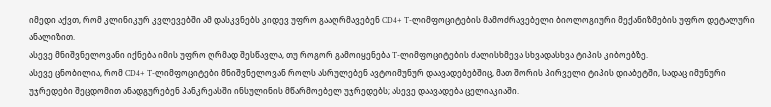იმედი აქვთ, რომ კლინიკურ კვლევებში ამ დასკვნებს კიდევ უფრო გააღრმავებენ CD4+ T-ლიმფოციტების მამოძრავებელი ბიოლოგიური მექანიზმების უფრო დეტალური ანალიზით.
ასევე მნიშვნელოვანი იქნება იმის უფრო ღრმად შესწავლა, თუ როგორ გამოიყენება T-ლიმფოციტების ძალისხმევა სხვადასხვა ტიპის კიბოებზე.
ასევე ცნობილია, რომ CD4+ T-ლიმფოციტები მნიშვნელოვან როლს ასრულებენ ავტოიმუნურ დაავადებებშიც, მათ შორის პირველი ტიპის დიაბეტში, სადაც იმუნური უჯრედები შეცდომით ანადგურებენ პანკრეასში ინსულინის მწარმოებელ უჯრედებს; ასევე დაავადება ცელიაკიაში.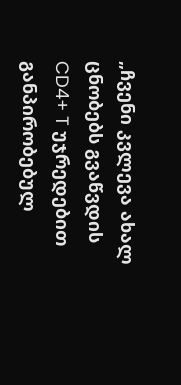„ჩვენი კვლევა ახალ ცნობებს გვაწვდის CD4+ T უჯრედებით განპირობებულ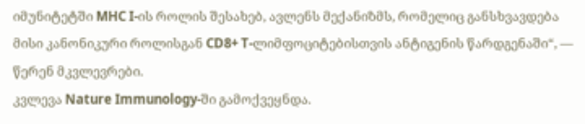იმუნიტეტში MHC I-ის როლის შესახებ, ავლენს მექანიზმს, რომელიც განსხვავდება მისი კანონიკური როლისგან CD8+ T-ლიმფოციტებისთვის ანტიგენის წარდგენაში“, — წერენ მკვლევრები.
კვლევა Nature Immunology-ში გამოქვეყნდა.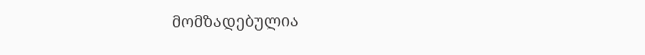მომზადებულია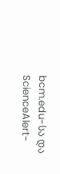bcm.edu-სა და ScienceAlert-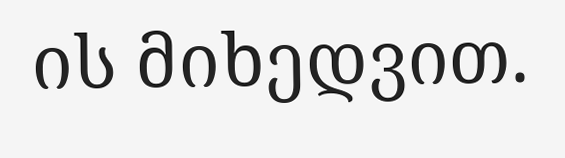ის მიხედვით.